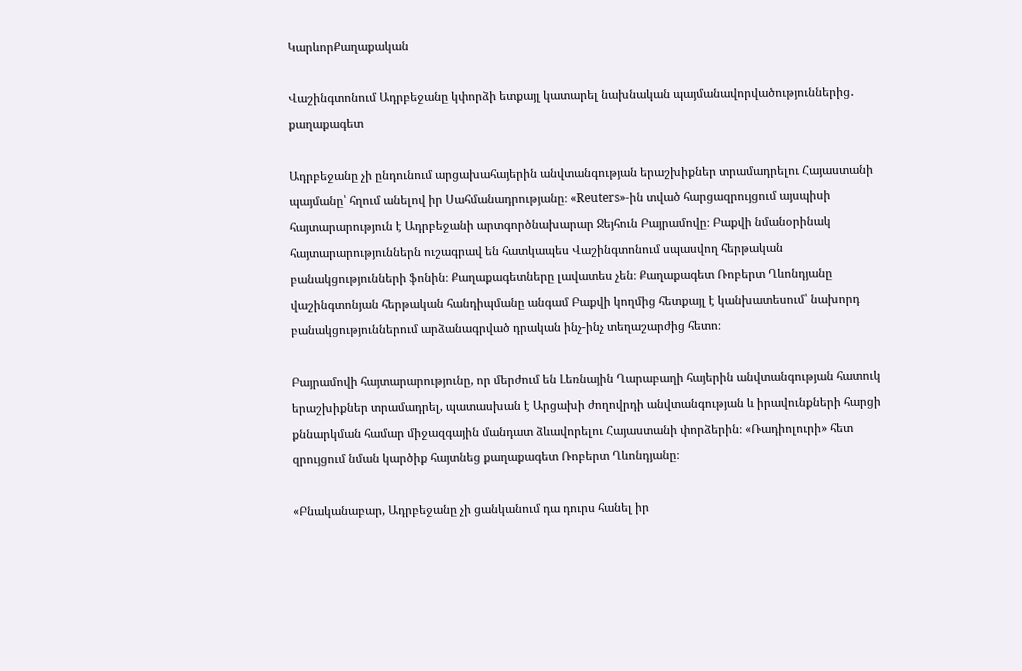ԿարևորՔաղաքական

Վաշինգտոնում Ադրբեջանը կփորձի ետքայլ կատարել նախնական պայմանավորվածություններից․ քաղաքագետ

Ադրբեջանը չի ընդունում արցախահայերին անվտանգության երաշխիքներ տրամադրելու Հայաստանի պայմանը՝ հղում անելով իր Սահմանադրությանը։ «Reuters»-ին տված հարցազրույցում այսպիսի հայտարարություն է Ադրբեջանի արտգործնախարար Ջեյհուն Բայրամովը։ Բաքվի նմանօրինակ հայտարարություններն ուշագրավ են հատկապես Վաշինգտոնում սպասվող հերթական բանակցությունների ֆոնին։ Քաղաքագետները լավատես չեն։ Քաղաքագետ Ռոբերտ Ղևոնդյանը վաշինգտոնյան հերթական հանդիպմանը անգամ Բաքվի կողմից հետքայլ է կանխատեսում՝ նախորդ բանակցություններում արձանագրված դրական ինչ-ինչ տեղաշարժից հետո։

Բայրամովի հայտարարությունը, որ մերժում են Լեռնային Ղարաբաղի հայերին անվտանգության հատուկ երաշխիքներ տրամադրել, պատասխան է Արցախի ժողովրդի անվտանգության և իրավունքների հարցի քննարկման համար միջազգային մանդատ ձևավորելու Հայաստանի փորձերին։ «Ռադիոլուրի» հետ զրույցում նման կարծիք հայտնեց քաղաքագետ Ռոբերտ Ղևոնդյանը։

«Բնականաբար, Ադրբեջանը չի ցանկանում դա դուրս հանել իր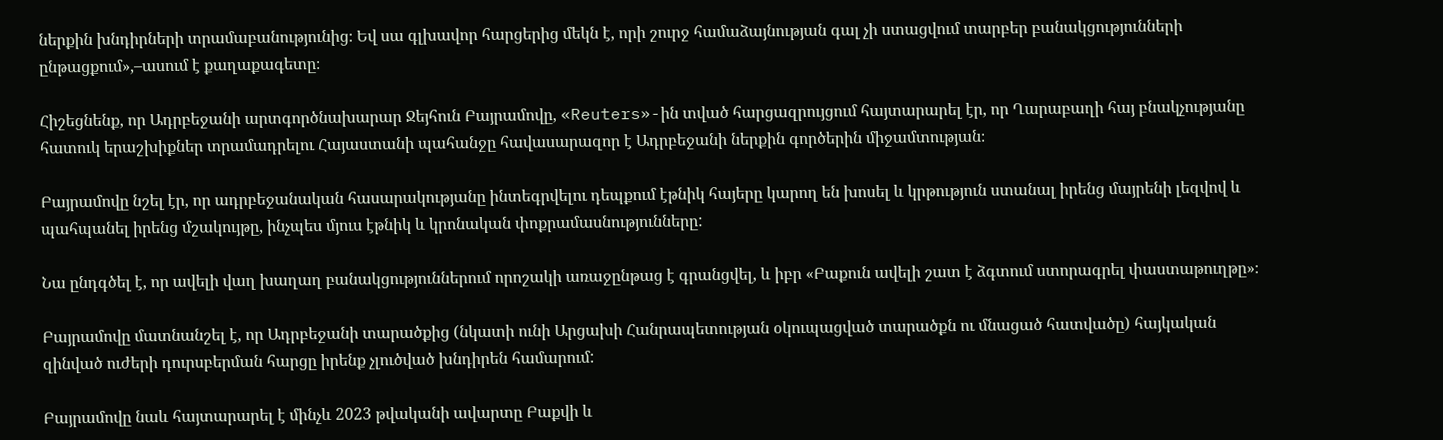ներքին խնդիրների տրամաբանությունից։ Եվ սա գլխավոր հարցերից մեկն է, որի շուրջ համաձայնության գալ չի ստացվում տարբեր բանակցությունների ընթացքում»,–ասում է քաղաքագետը։

Հիշեցնենք, որ Ադրբեջանի արտգործնախարար Ջեյհուն Բայրամովը, «Reuters»-ին տված հարցազրույցում հայտարարել էր, որ Ղարաբաղի հայ բնակչությանը հատուկ երաշխիքներ տրամադրելու Հայաստանի պահանջը հավասարազոր է Ադրբեջանի ներքին գործերին միջամտության։

Բայրամովը նշել էր, որ ադրբեջանական հասարակությանը ինտեգրվելու դեպքում էթնիկ հայերը կարող են խոսել և կրթություն ստանալ իրենց մայրենի լեզվով և պահպանել իրենց մշակույթը, ինչպես մյուս էթնիկ և կրոնական փոքրամասնությունները:

Նա ընդգծել է, որ ավելի վաղ խաղաղ բանակցություններում որոշակի առաջընթաց է գրանցվել, և իբր «Բաքուն ավելի շատ է ձգտում ստորագրել փաստաթուղթը»։

Բայրամովը մատնանշել է, որ Ադրբեջանի տարածքից (նկատի ունի Արցախի Հանրապետության օկուպացված տարածքն ու մնացած հատվածը) հայկական զինված ուժերի դուրսբերման հարցը իրենք չլուծված խնդիրեն համարում:

Բայրամովը նաև հայտարարել է մինչև 2023 թվականի ավարտը Բաքվի և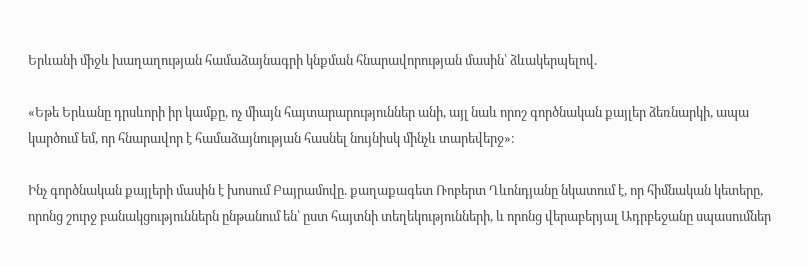Երևանի միջև խաղաղության համաձայնագրի կնքման հնարավորության մասին՝ ձևակերպելով.

«Եթե Երևանը դրսևորի իր կամքը, ոչ միայն հայտարարություններ անի, այլ նաև որոշ գործնական քայլեր ձեռնարկի, ապա կարծում եմ, որ հնարավոր է համաձայնության հասնել նույնիսկ մինչև տարեվերջ»։

Ինչ գործնական քայլերի մասին է խոսում Բայրամովը. քաղաքագետ Ռոբերտ Ղևոնդյանը նկատում է, որ հիմնական կետերը, որոնց շուրջ բանակցություններն ընթանում են՝ ըստ հայտնի տեղեկությունների, և որոնց վերաբերյալ Ադրբեջանը սպասումներ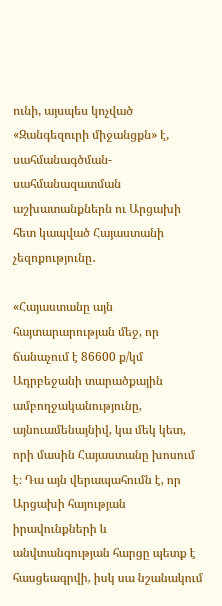ունի, այսպես կոչված «Զանգեզուրի միջանցքն» է, սահմանագծման-սահմանազատման աշխատանքներն ու Արցախի հետ կապված Հայաստանի չեզոքությունը․

«Հայաստանը այն հայտարարության մեջ, որ ճանաչում է 86600 ք/կմ Ադրբեջանի տարածքային ամբողջականությունը, այնուամենայնիվ, կա մեկ կետ, որի մասին Հայաստանը խոսում է։ Դա այն վերապահումն է, որ Արցախի հայության իրավունքների և անվտանգության հարցը պետք է հասցեագրվի, իսկ սա նշանակում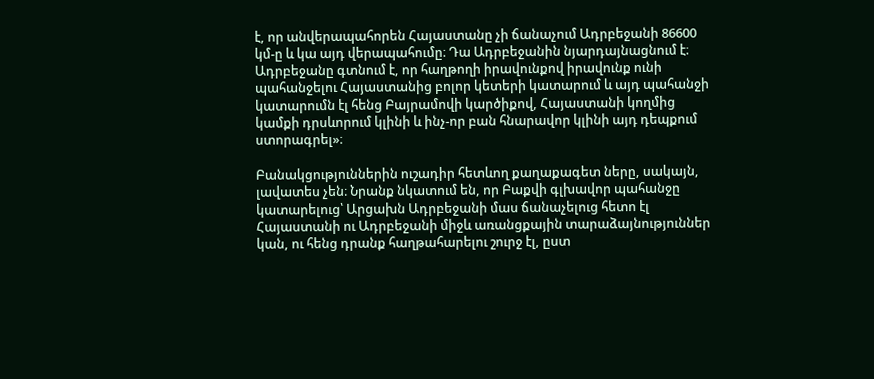է, որ անվերապահորեն Հայաստանը չի ճանաչում Ադրբեջանի 86600 կմ-ը և կա այդ վերապահումը։ Դա Ադրբեջանին նյարդայնացնում է։ Ադրբեջանը գտնում է, որ հաղթողի իրավունքով իրավունք ունի պահանջելու Հայաստանից բոլոր կետերի կատարում և այդ պահանջի կատարումն էլ հենց Բայրամովի կարծիքով, Հայաստանի կողմից կամքի դրսևորում կլինի և ինչ-որ բան հնարավոր կլինի այդ դեպքում ստորագրել»։

Բանակցություններին ուշադիր հետևող քաղաքագետ ները, սակայն, լավատես չեն։ Նրանք նկատում են, որ Բաքվի գլխավոր պահանջը կատարելուց՝ Արցախն Ադրբեջանի մաս ճանաչելուց հետո էլ Հայաստանի ու Ադրբեջանի միջև առանցքային տարաձայնություններ կան, ու հենց դրանք հաղթահարելու շուրջ էլ, ըստ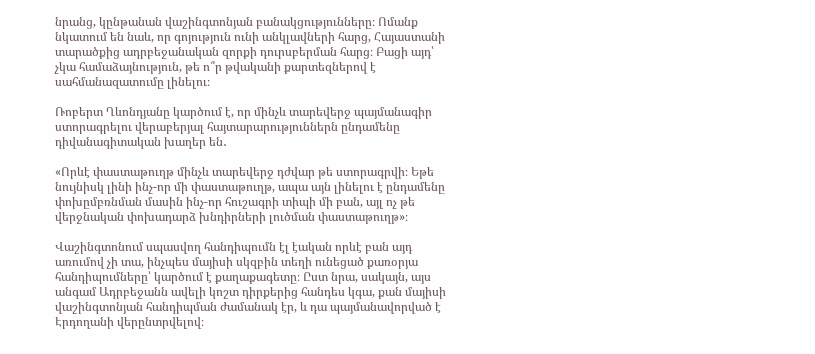նրանց, կընթանան վաշինգտոնյան բանակցությունները։ Ոմանք նկատում են նաև, որ գոյություն ունի անկլավների հարց, Հայաստանի տարածքից ադրբեջանական զորքի դուրսբերման հարց։ Բացի այդ՝ չկա համաձայնություն, թե ո՞ր թվականի քարտեզներով է սահմանազատումը լինելու։

Ռոբերտ Ղևոնդյանը կարծում է, որ մինչև տարեվերջ պայմանագիր ստորագրելու վերաբերյալ հայտարարություններն ընդամենը դիվանագիտական խաղեր են․

«Որևէ փաստաթուղթ մինչև տարեվերջ դժվար թե ստորագրվի։ Եթե նույնիսկ լինի ինչ-որ մի փաստաթուղթ, ապա այն լինելու է ընդամենը փոխըմբռնման մասին ինչ-որ հուշագրի տիպի մի բան, այլ ոչ թե վերջնական փոխադարձ խնդիրների լուծման փաստաթուղթ»։

Վաշինգտոնում սպասվող հանդիպումն էլ էական որևէ բան այդ առումով չի տա, ինչպես մայիսի սկզբին տեղի ունեցած քառօրյա հանդիպումները՝ կարծում է քաղաքագետը։ Ըստ նրա, սակայն, այս անգամ Ադրբեջանն ավելի կոշտ դիրքերից հանդես կգա, քան մայիսի վաշինգտոնյան հանդիպման ժամանակ էր, և դա պայմանավորված է Էրդողանի վերընտրվելով։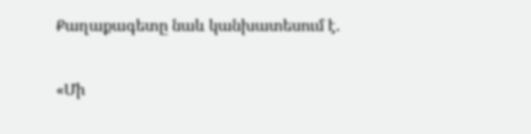Քաղաքագետը նաև կանխատեսում է.

«Մի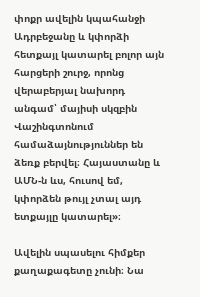փոքր ավելին կպահանջի Ադրբեջանը և կփորձի հետքայլ կատարել բոլոր այն հարցերի շուրջ, որոնց վերաբերյալ նախորդ անգամ՝ մայիսի սկզբին Վաշինգտոնում համաձայնություններ են ձեռք բերվել։ Հայաստանը և ԱՄՆ-ն ևս, հուսով եմ, կփորձեն թույլ չտալ այդ ետքայլը կատարել»։

Ավելին սպասելու հիմքեր քաղաքագետը չունի։ Նա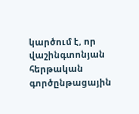կարծում է, որ վաշինգտոնյան հերթական գործընթացային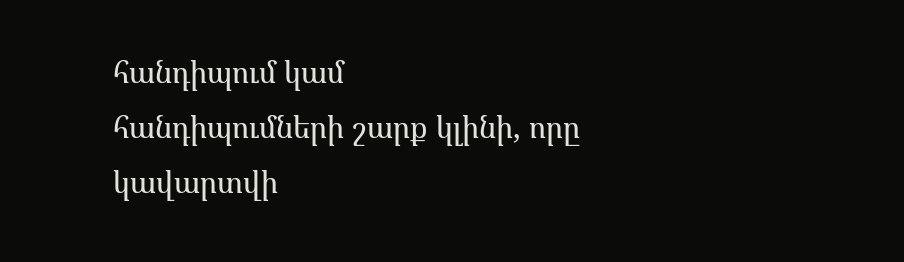հանդիպում կամ հանդիպումների շարք կլինի, որը կավարտվի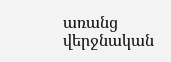առանց վերջնական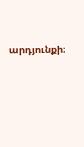արդյունքի։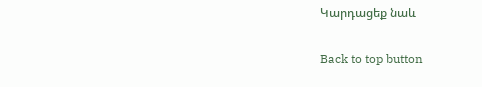Կարդացեք նաև

Back to top button